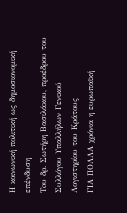Η κοινωνική πολιτική ως δημοσιονομική επένδυση
Τoυ δρ. Σωτήρη Βασιλάκου, προέδρου του Συλλόγου Υπαλλήλων Γενικού Λογιστηρίου του Κράτους
ΓΙΑ ΠΟΛΛΑ χρόνια η ευρωπαϊκή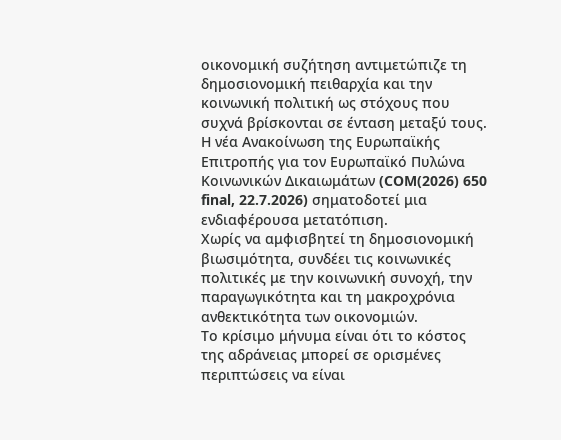οικονομική συζήτηση αντιμετώπιζε τη δημοσιονομική πειθαρχία και την κοινωνική πολιτική ως στόχους που συχνά βρίσκονται σε ένταση μεταξύ τους.
Η νέα Ανακοίνωση της Ευρωπαϊκής Επιτροπής για τον Ευρωπαϊκό Πυλώνα Κοινωνικών Δικαιωμάτων (COM(2026) 650 final, 22.7.2026) σηματοδοτεί μια ενδιαφέρουσα μετατόπιση.
Χωρίς να αμφισβητεί τη δημοσιονομική βιωσιμότητα, συνδέει τις κοινωνικές πολιτικές με την κοινωνική συνοχή, την παραγωγικότητα και τη μακροχρόνια ανθεκτικότητα των οικονομιών.
Το κρίσιμο μήνυμα είναι ότι το κόστος της αδράνειας μπορεί σε ορισμένες περιπτώσεις να είναι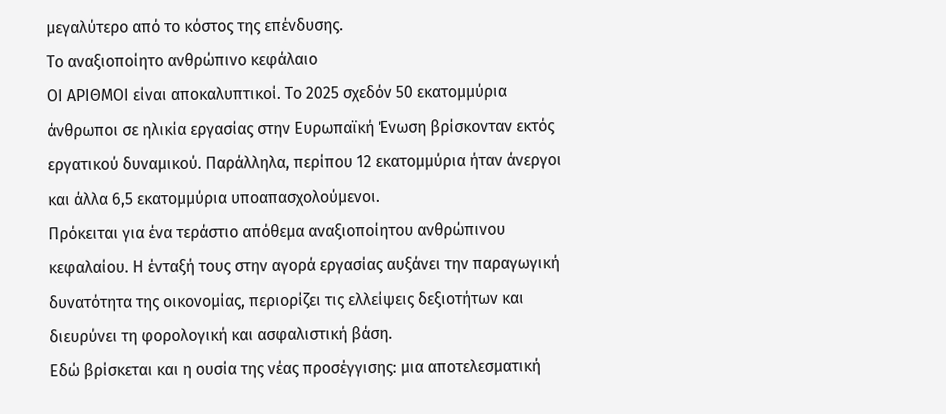μεγαλύτερο από το κόστος της επένδυσης.
Το αναξιοποίητο ανθρώπινο κεφάλαιο
ΟΙ ΑΡΙΘΜΟΙ είναι αποκαλυπτικοί. Το 2025 σχεδόν 50 εκατομμύρια άνθρωποι σε ηλικία εργασίας στην Ευρωπαϊκή Ένωση βρίσκονταν εκτός εργατικού δυναμικού. Παράλληλα, περίπου 12 εκατομμύρια ήταν άνεργοι και άλλα 6,5 εκατομμύρια υποαπασχολούμενοι.
Πρόκειται για ένα τεράστιο απόθεμα αναξιοποίητου ανθρώπινου κεφαλαίου. Η ένταξή τους στην αγορά εργασίας αυξάνει την παραγωγική δυνατότητα της οικονομίας, περιορίζει τις ελλείψεις δεξιοτήτων και διευρύνει τη φορολογική και ασφαλιστική βάση.
Εδώ βρίσκεται και η ουσία της νέας προσέγγισης: μια αποτελεσματική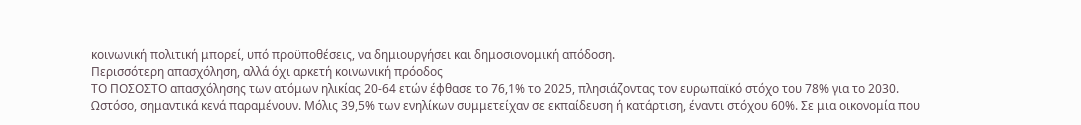κοινωνική πολιτική μπορεί, υπό προϋποθέσεις, να δημιουργήσει και δημοσιονομική απόδοση.
Περισσότερη απασχόληση, αλλά όχι αρκετή κοινωνική πρόοδος
ΤΟ ΠΟΣΟΣΤΟ απασχόλησης των ατόμων ηλικίας 20-64 ετών έφθασε το 76,1% το 2025, πλησιάζοντας τον ευρωπαϊκό στόχο του 78% για το 2030.
Ωστόσο, σημαντικά κενά παραμένουν. Μόλις 39,5% των ενηλίκων συμμετείχαν σε εκπαίδευση ή κατάρτιση, έναντι στόχου 60%. Σε μια οικονομία που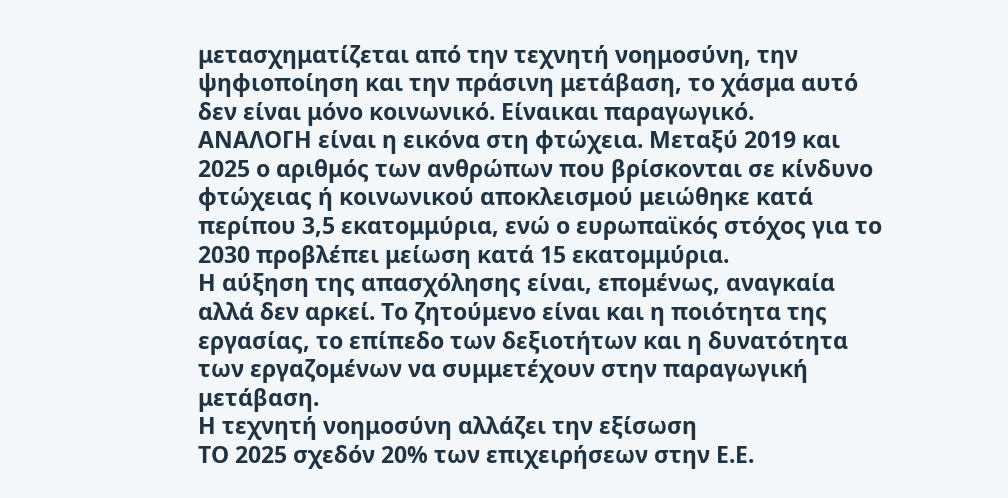μετασχηματίζεται από την τεχνητή νοημοσύνη, την ψηφιοποίηση και την πράσινη μετάβαση, το χάσμα αυτό δεν είναι μόνο κοινωνικό. Είναικαι παραγωγικό.
ΑΝΑΛΟΓΗ είναι η εικόνα στη φτώχεια. Μεταξύ 2019 και 2025 ο αριθμός των ανθρώπων που βρίσκονται σε κίνδυνο φτώχειας ή κοινωνικού αποκλεισμού μειώθηκε κατά περίπου 3,5 εκατομμύρια, ενώ ο ευρωπαϊκός στόχος για το 2030 προβλέπει μείωση κατά 15 εκατομμύρια.
Η αύξηση της απασχόλησης είναι, επομένως, αναγκαία αλλά δεν αρκεί. Το ζητούμενο είναι και η ποιότητα της εργασίας, το επίπεδο των δεξιοτήτων και η δυνατότητα των εργαζομένων να συμμετέχουν στην παραγωγική μετάβαση.
Η τεχνητή νοημοσύνη αλλάζει την εξίσωση
ΤΟ 2025 σχεδόν 20% των επιχειρήσεων στην Ε.Ε.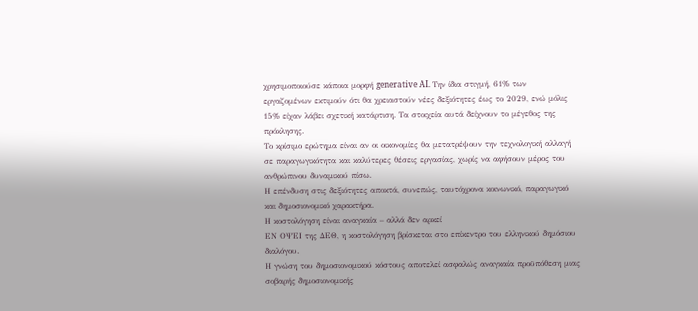χρησιμοποιούσε κάποια μορφή generative AI. Την ίδια στιγμή, 61% των εργαζομένων εκτιμούν ότι θα χρειαστούν νέες δεξιότητες έως το 2029, ενώ μόλις 15% είχαν λάβει σχετική κατάρτιση. Τα στοιχεία αυτά δείχνουν το μέγεθος της πρόκλησης.
Το κρίσιμο ερώτημα είναι αν οι οικονομίες θα μετατρέψουν την τεχνολογική αλλαγή σε παραγωγικότητα και καλύτερες θέσεις εργασίας, χωρίς να αφήσουν μέρος του ανθρώπινου δυναμικού πίσω.
Η επένδυση στις δεξιότητες αποκτά, συνεπώς, ταυτόχρονα κοινωνικό, παραγωγικό και δημοσιονομικό χαρακτήρα.
Η κοστολόγηση είναι αναγκαία – αλλά δεν αρκεί
ΕΝ ΟΨΕΙ της ΔΕΘ, η κοστολόγηση βρίσκεται στο επίκεντρο του ελληνικού δημόσιου διαλόγου.
Η γνώση του δημοσιονομικού κόστους αποτελεί ασφαλώς αναγκαία προϋπόθεση μιας σοβαρής δημοσιονομικής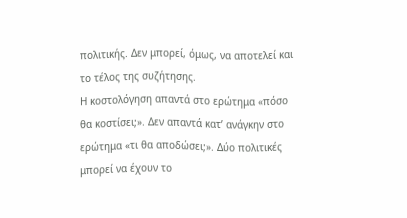πολιτικής. Δεν μπορεί, όμως, να αποτελεί και το τέλος της συζήτησης.
Η κοστολόγηση απαντά στο ερώτημα «πόσο θα κοστίσει;». Δεν απαντά κατ’ ανάγκην στο ερώτημα «τι θα αποδώσει;». Δύο πολιτικές μπορεί να έχουν το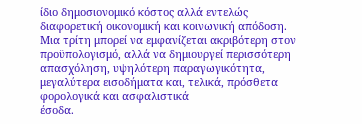ίδιο δημοσιονομικό κόστος αλλά εντελώς διαφορετική οικονομική και κοινωνική απόδοση.
Μια τρίτη μπορεί να εμφανίζεται ακριβότερη στον προϋπολογισμό, αλλά να δημιουργεί περισσότερη απασχόληση, υψηλότερη παραγωγικότητα, μεγαλύτερα εισοδήματα και, τελικά, πρόσθετα φορολογικά και ασφαλιστικά
έσοδα.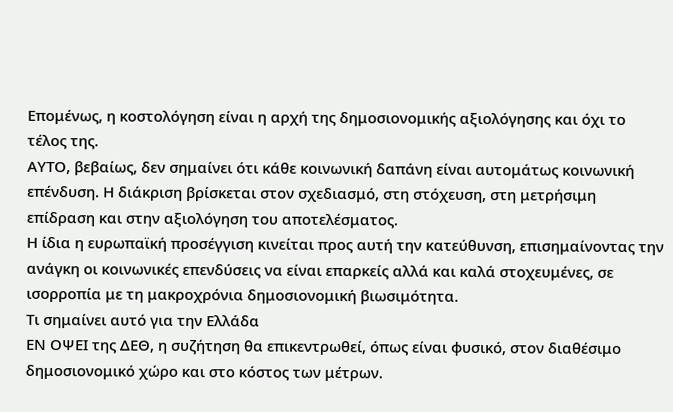Επομένως, η κοστολόγηση είναι η αρχή της δημοσιονομικής αξιολόγησης και όχι το τέλος της.
ΑΥΤΟ, βεβαίως, δεν σημαίνει ότι κάθε κοινωνική δαπάνη είναι αυτομάτως κοινωνική επένδυση. Η διάκριση βρίσκεται στον σχεδιασμό, στη στόχευση, στη μετρήσιμη
επίδραση και στην αξιολόγηση του αποτελέσματος.
Η ίδια η ευρωπαϊκή προσέγγιση κινείται προς αυτή την κατεύθυνση, επισημαίνοντας την ανάγκη οι κοινωνικές επενδύσεις να είναι επαρκείς αλλά και καλά στοχευμένες, σε ισορροπία με τη μακροχρόνια δημοσιονομική βιωσιμότητα.
Τι σημαίνει αυτό για την Ελλάδα
ΕΝ ΟΨΕΙ της ΔΕΘ, η συζήτηση θα επικεντρωθεί, όπως είναι φυσικό, στον διαθέσιμο δημοσιονομικό χώρο και στο κόστος των μέτρων.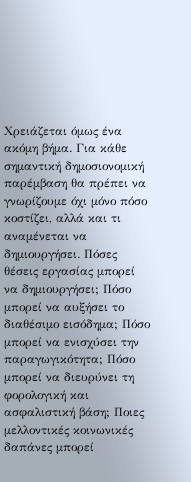Χρειάζεται όμως ένα ακόμη βήμα. Για κάθε σημαντική δημοσιονομική παρέμβαση θα πρέπει να γνωρίζουμε όχι μόνο πόσο κοστίζει, αλλά και τι αναμένεται να δημιουργήσει. Πόσες θέσεις εργασίας μπορεί να δημιουργήσει; Πόσο μπορεί να αυξήσει το διαθέσιμο εισόδημα; Πόσο μπορεί να ενισχύσει την παραγωγικότητα; Πόσο μπορεί να διευρύνει τη φορολογική και ασφαλιστική βάση; Ποιες μελλοντικές κοινωνικές δαπάνες μπορεί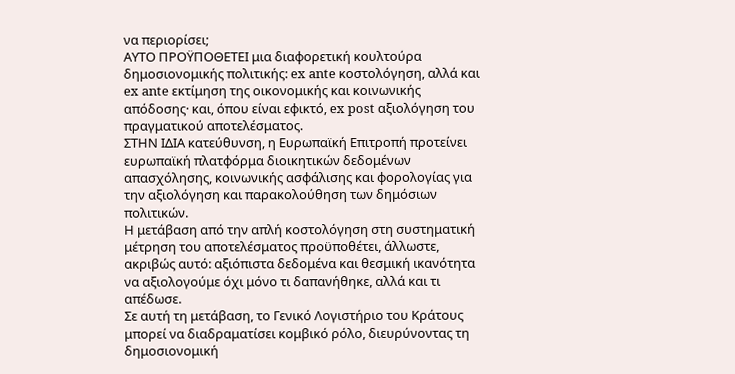να περιορίσει;
ΑΥΤΟ ΠΡΟΫΠΟΘΕΤΕΙ μια διαφορετική κουλτούρα δημοσιονομικής πολιτικής: ex ante κοστολόγηση, αλλά και ex ante εκτίμηση της οικονομικής και κοινωνικής απόδοσης· και, όπου είναι εφικτό, ex post αξιολόγηση του πραγματικού αποτελέσματος.
ΣΤΗΝ ΙΔΙΑ κατεύθυνση, η Ευρωπαϊκή Επιτροπή προτείνει ευρωπαϊκή πλατφόρμα διοικητικών δεδομένων απασχόλησης, κοινωνικής ασφάλισης και φορολογίας για την αξιολόγηση και παρακολούθηση των δημόσιων πολιτικών.
Η μετάβαση από την απλή κοστολόγηση στη συστηματική μέτρηση του αποτελέσματος προϋποθέτει, άλλωστε, ακριβώς αυτό: αξιόπιστα δεδομένα και θεσμική ικανότητα να αξιολογούμε όχι μόνο τι δαπανήθηκε, αλλά και τι απέδωσε.
Σε αυτή τη μετάβαση, το Γενικό Λογιστήριο του Κράτους μπορεί να διαδραματίσει κομβικό ρόλο, διευρύνοντας τη δημοσιονομική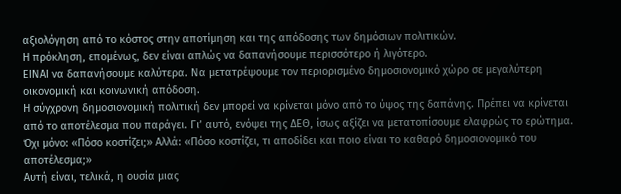αξιολόγηση από το κόστος στην αποτίμηση και της απόδοσης των δημόσιων πολιτικών.
Η πρόκληση, επομένως, δεν είναι απλώς να δαπανήσουμε περισσότερο ή λιγότερο.
ΕΙΝΑΙ να δαπανήσουμε καλύτερα. Να μετατρέψουμε τον περιορισμένο δημοσιονομικό χώρο σε μεγαλύτερη οικονομική και κοινωνική απόδοση.
Η σύγχρονη δημοσιονομική πολιτική δεν μπορεί να κρίνεται μόνο από το ύψος της δαπάνης. Πρέπει να κρίνεται από το αποτέλεσμα που παράγει. Γι’ αυτό, ενόψει της ΔΕΘ, ίσως αξίζει να μετατοπίσουμε ελαφρώς το ερώτημα. Όχι μόνο: «Πόσο κοστίζει;» Αλλά: «Πόσο κοστίζει, τι αποδίδει και ποιο είναι το καθαρό δημοσιονομικό του αποτέλεσμα;»
Αυτή είναι, τελικά, η ουσία μιας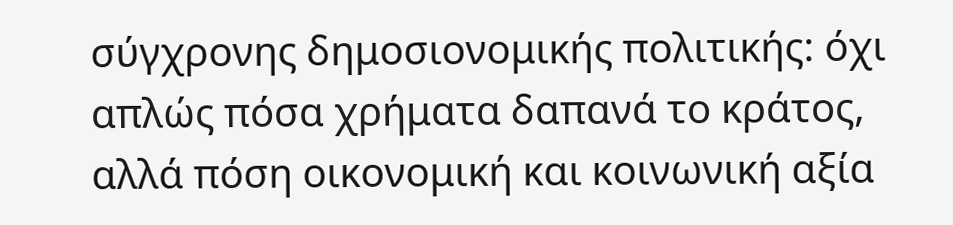σύγχρονης δημοσιονομικής πολιτικής: όχι απλώς πόσα χρήματα δαπανά το κράτος, αλλά πόση οικονομική και κοινωνική αξία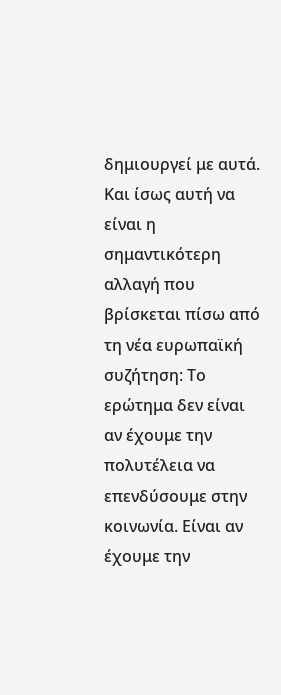δημιουργεί με αυτά.
Και ίσως αυτή να είναι η σημαντικότερη αλλαγή που βρίσκεται πίσω από τη νέα ευρωπαϊκή συζήτηση: Το ερώτημα δεν είναι αν έχουμε την πολυτέλεια να επενδύσουμε στην κοινωνία. Είναι αν έχουμε την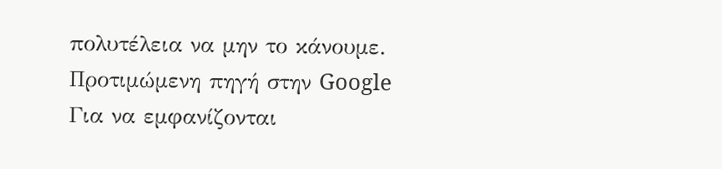πολυτέλεια να μην το κάνουμε.
Προτιμώμενη πηγή στην Google
Για να εμφανίζονται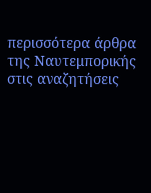περισσότερα άρθρα της Ναυτεμπορικής στις αναζητήσεις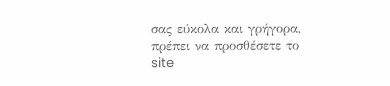σας εύκολα και γρήγορα, πρέπει να προσθέσετε το site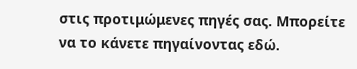στις προτιμώμενες πηγές σας. Μπορείτε να το κάνετε πηγαίνοντας εδώ.